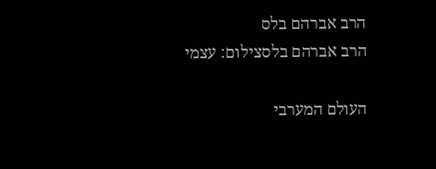הרב אברהם בלס
הרב אברהם בלסצילום: עצמי

העולם המערבי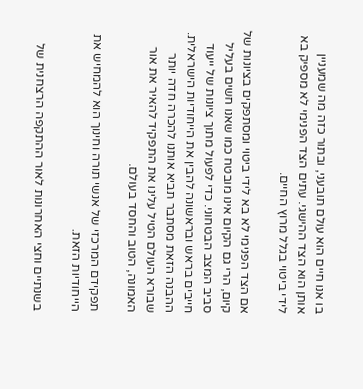בו אנו חיים הוא עולם תובעני, ובתור כזה מה שמעניין אותן הוא הצד ההישגי. עתים הצד הפנימי לא מספיק בא לידי ביטוי בגלל מרוץ החיים.

אם הצד הפנימי לא בא לידי ביטוי ומסתפקים בציונות של קיום, הרי גם הקיום אינו מובטח כמו שאנו חשים בעליל סביב המצב הבטחוני. כדי לפעול מתוך ציונות של ייעוד חייבים בראש ובראשונה להבין את הייחודיות הישראלית. ההבנה הזאת מסתבר תביא אותנו להכרה חדה יותר שבורא העולם הטיל עלינו את התפקיד להאיר את אור האמונה, הטוב והחסד בעולם.

תפקידם המרכזי של אנשי תורה וחינוך הוא להמחיש את הייחודיות הזאת.

בשנתיים וחצי האחרונות לאור ההתקפה הרצחנית של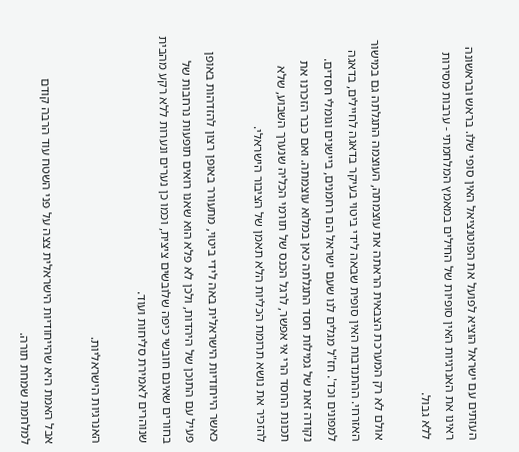העזתים עם ישראל הוציא לפועל את הפוטנציאל האין סופי שלו. בראש ובראשונה ראינו את האנרגיות האין סופיות של החילים במאמץ המלחמתי - ערבות מסירות ללא גבול.

אולם לא רק המערכת הצבאית הראתה את עוצמתה, העוצמה התגלתה גם במישור האזרחי. ההתנדבות האין סופית שבאה לידי ביטוי בעיקר בדאגה לחיילים, בדאגה למפונים וכד'. חז"ל מגלים לנו שעם ישראל הם רחמנים, ביישנים וגומלי חסדים. נקודה זאת של גמילות חסד התגלתה כאן במלוא עוצמתה. ואם כבר הזכרנו את תכונת החסד הרי אי אפשר, לרגל הכנס של תורמי הכליה שנערך השבוע, שלא להזכיר את נושא תרומת הכליות הלא תאמן של הציבור הישראלי.

כאשר הייחודיות הישראלית באה לידי ביטוי, מתעורר באופן רצון להזדהות באופן פעיל עם התוכן של היהדות, ולכן לא פלא הוא שאנו רואים תופעות נרחבות של בחורים שאינם חובשי כיפה שלובשים ציצית, וכמו כן נערים ונערות ללא רקע מהבית שנוהרים לאמירת סליחות ועוד.

האנרגיות הישראליות.

אבל האמת היא שהייחודיות הישראלית צצה על פני השטח עוד הרבה קודם למלחמת שמחת תורה.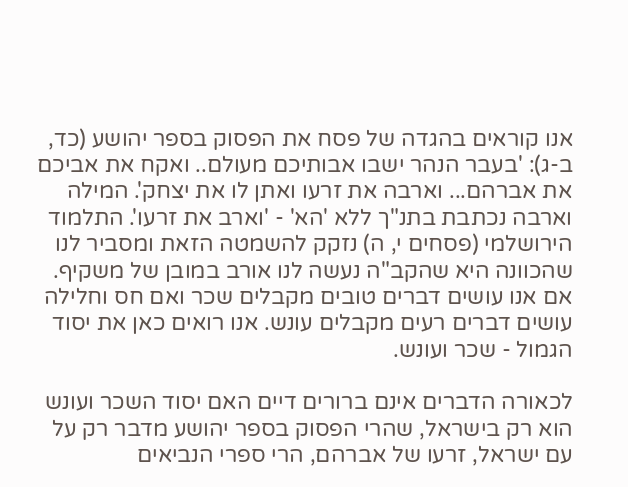אנו קוראים בהגדה של פסח את הפסוק בספר יהושע (כד, ב-ג): 'בעבר הנהר ישבו אבותיכם מעולם.. ואקח את אביכם את אברהם... וארבה את זרעו ואתן לו את יצחק'. המילה וארבה נכתבת בתנ"ך ללא 'הא' - 'וארב את זרעו'. התלמוד הירושלמי (פסחים י, ה) נזקק להשמטה הזאת ומסביר לנו שהכוונה היא שהקב"ה נעשה לנו אורב במובן של משקיף. אם אנו עושים דברים טובים מקבלים שכר ואם חס וחלילה עושים דברים רעים מקבלים עונש. אנו רואים כאן את יסוד הגמול - שכר ועונש.

לכאורה הדברים אינם ברורים דיים האם יסוד השכר ועונש הוא רק בישראל, שהרי הפסוק בספר יהושע מדבר רק על עם ישראל, זרעו של אברהם, הרי ספרי הנביאים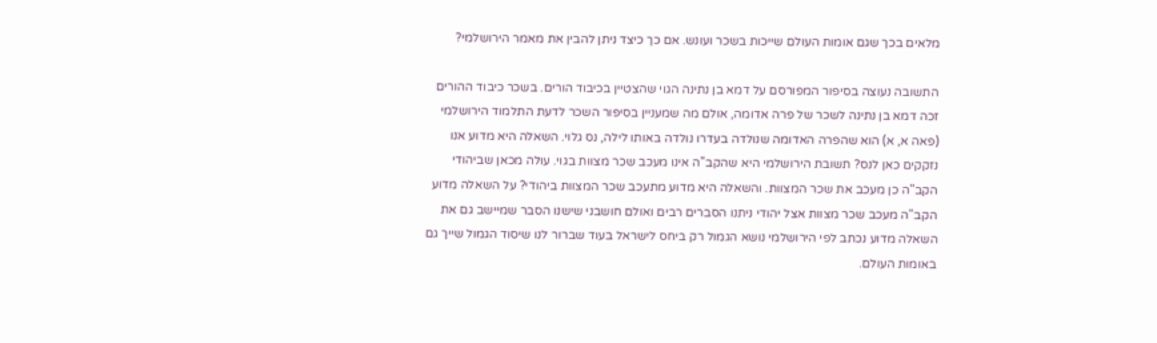מלאים בכך שגם אומות העולם שייכות בשכר ועונש. אם כך כיצד ניתן להבין את מאמר הירושלמי?

התשובה נעוצה בסיפור המפורסם על דמא בן נתינה הגוי שהצטיין בכיבוד הורים. בשכר כיבוד ההורים זכה דמא בן נתינה לשכר של פרה אדומה, אולם מה שמעניין בסיפור השכר לדעת התלמוד הירושלמי (פאה א, א) הוא שהפרה האדומה שנולדה בעדרו נולדה באותו לילה, נס גלוי. השאלה היא מדוע אנו נזקקים כאן לנס? תשובת הירושלמי היא שהקב"ה אינו מעכב שכר מצוות בגוי. עולה מכאן שביהודי הקב"ה כן מעכב את שכר המצוות. והשאלה היא מדוע מתעכב שכר המצוות ביהודי? על השאלה מדוע הקב"ה מעכב שכר מצוות אצל יהודי ניתנו הסברים רבים ואולם חושבני שישנו הסבר שמיישב גם את השאלה מדוע נכתב לפי הירושלמי נושא הגמול רק ביחס לישראל בעוד שברור לנו שיסוד הגמול שייך גם באומות העולם.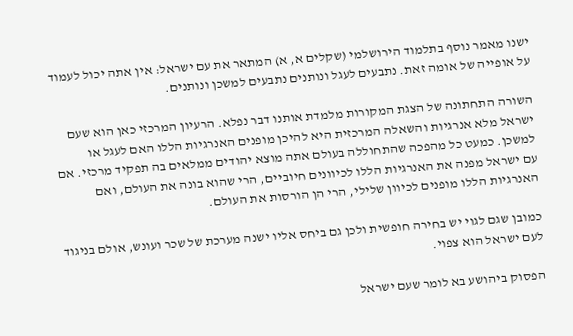ישנו מאמר נוסף בתלמוד הירושלמי (שקלים א, א) המתאר את עם ישראל: אין אתה יכול לעמוד על אופייה של אומה זאת. נתבעים לעגל ונותנים נתבעים למשכן ונותנים.

השורה התחתונה של הצגת המקורות מלמדת אותנו דבר נפלא. הרעיון המרכזי כאן הוא שעם ישראל מלא אנרגיות והשאלה המרכזית היא להיכן מופנים האנרגיות הללו האם לעגל או למשכן. כמעט כל מהפכה שהתחוללה בעולם אתה מוצא יהודים ממלאים בה תפקיד מרכזי. אם עם ישראל מפנה את האנרגיות הללו לכיוונים חיוביים, הרי שהוא בונה את העולם, ואם האנרגיות הללו מופנים לכיוון שלילי, הרי הן הורסות את העולם.

כמובן שגם לגוי יש בחירה חופשית ולכן גם ביחס אליו ישנה מערכת של שכר ועונש, אולם בניגוד לעם ישראל הוא צפוי.

הפסוק ביהושע בא לומר שעם ישראל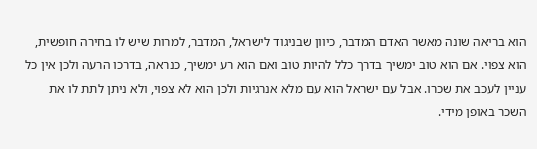הוא בריאה שונה מאשר האדם המדבר, כיוון שבניגוד לישראל, המדבר, למרות שיש לו בחירה חופשית, הוא צפוי. אם הוא טוב ימשיך בדרך כלל להיות טוב ואם הוא רע ימשיך, כנראה, בדרכו הרעה ולכן אין כל עניין לעכב את שכרו. אבל עם ישראל הוא עם מלא אנרגיות ולכן הוא לא צפוי, ולא ניתן לתת לו את השכר באופן מידי.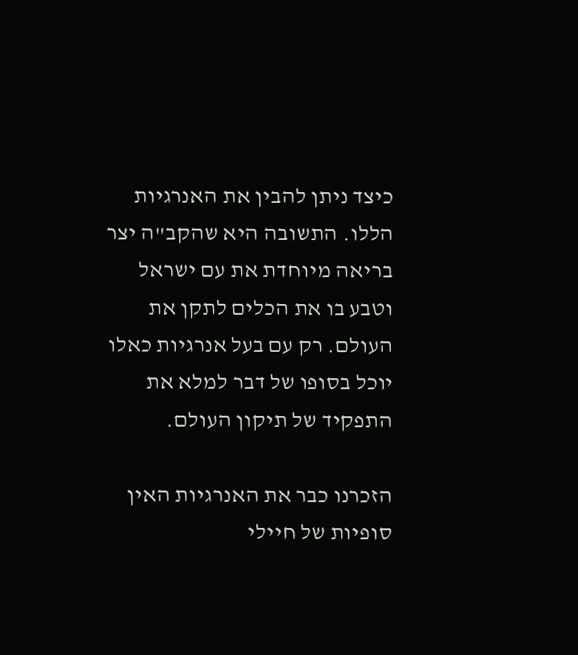כיצד ניתן להבין את האנרגיות הללו. התשובה היא שהקב"ה יצר בריאה מיוחדת את עם ישראל וטבע בו את הכלים לתקן את העולם. רק עם בעל אנרגיות כאלו יוכל בסופו של דבר למלא את התפקיד של תיקון העולם.

הזכרנו כבר את האנרגיות האין סופיות של חיילי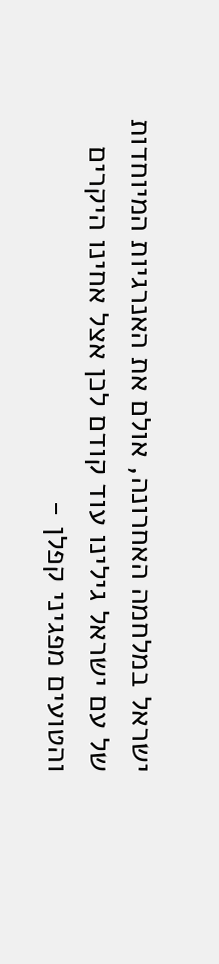ישראל במלחמה האחרונה, אולם את האנרגיות המיוחדות של עם ישראל גילינו עוד קודם לכן אצל אחינו היקרים והטועים מפגיני קפלן -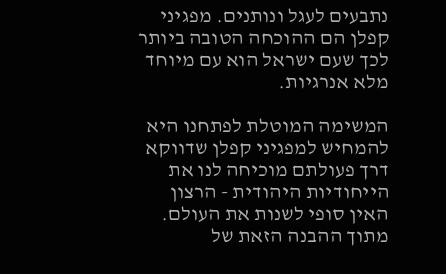נתבעים לעגל ונותנים. מפגיני קפלן הם ההוכחה הטובה ביותר לכך שעם ישראל הוא עם מיוחד מלא אנרגיות.

המשימה המוטלת לפתחנו היא להמחיש למפגיני קפלן שדווקא דרך פעולתם מוכיחה לנו את הייחודיות היהודית - הרצון האין סופי לשנות את העולם. מתוך ההבנה הזאת של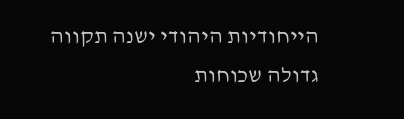הייחודיות היהודי ישנה תקווה גדולה שכוחות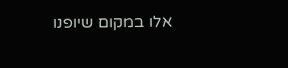אלו במקום שיופנו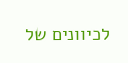לכיוונים של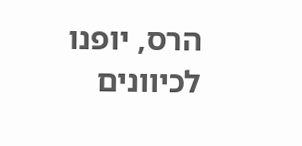הרס, יופנו לכיוונים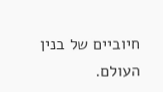חיוביים של בנין העולם.